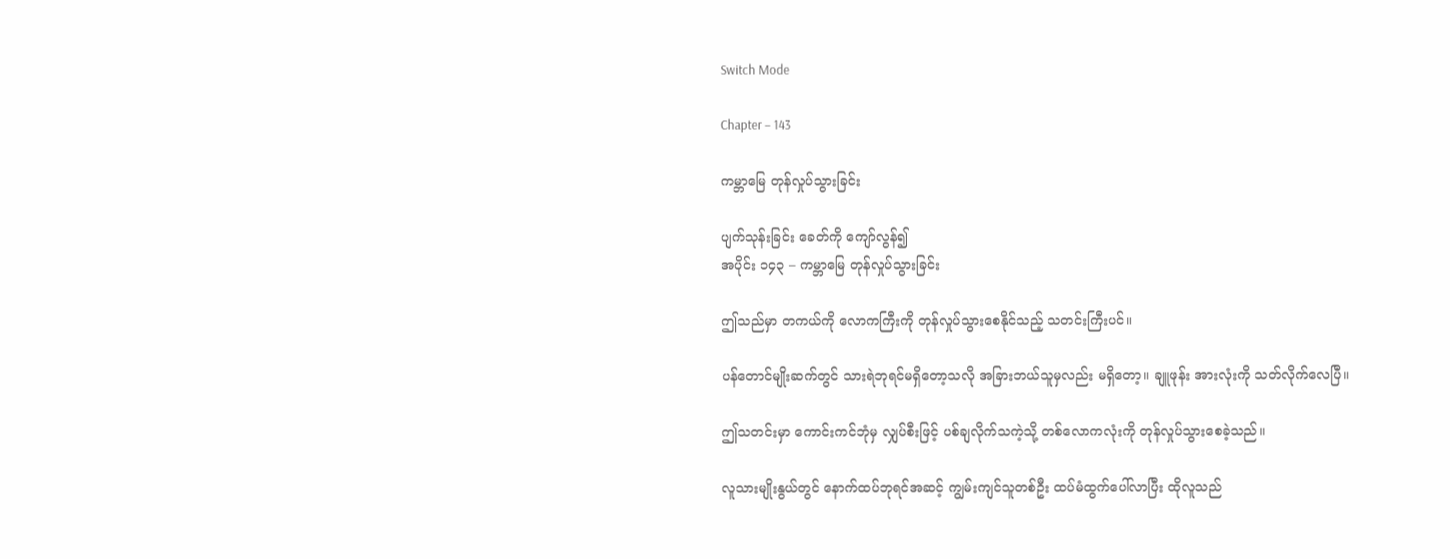Switch Mode

Chapter – 143

ကမ္ဘာမြေ တုန်လှုပ်သွားခြင်း

ပျက်သုန်းခြင်း ခေတ်ကို ကျော်လွန်၍
အပိုင်း ၁၄၃ – ကမ္ဘာမြေ တုန်လှုပ်သွားခြင်း

ဤသည်မှာ တကယ်ကို လောကကြီးကို တုန်လှုပ်သွားစေနိုင်သည့် သတင်းကြီးပင်။

ပန်တောင်မျိုးဆက်တွင် သားရဲဘုရင်မရှိတော့သလို အခြားဘယ်သူမှလည်း မရှိတော့။ ချူဖုန်း အားလုံးကို သတ်လိုက်လေပြီ။

ဤသတင်းမှာ ကောင်းကင်ဘုံမှ လျှပ်စီးဖြင့် ပစ်ချလိုက်သကဲ့သို့ တစ်လောကလုံးကို တုန်လှုပ်သွားစေခဲ့သည်။

လူသားမျိုးနွယ်တွင် နောက်ထပ်ဘုရင်အဆင့် ကျွမ်းကျင်သူတစ်ဦး ထပ်မံထွက်ပေါ်လာပြီး ထိုလူသည်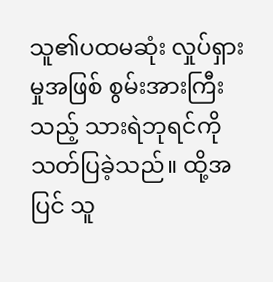သူ၏ပထမဆုံး လှုပ်ရှားမှုအဖြစ် စွမ်းအားကြီးသည့် သားရဲဘုရင်ကို သတ်ပြခဲ့သည်။ ထို့အပြင် သူ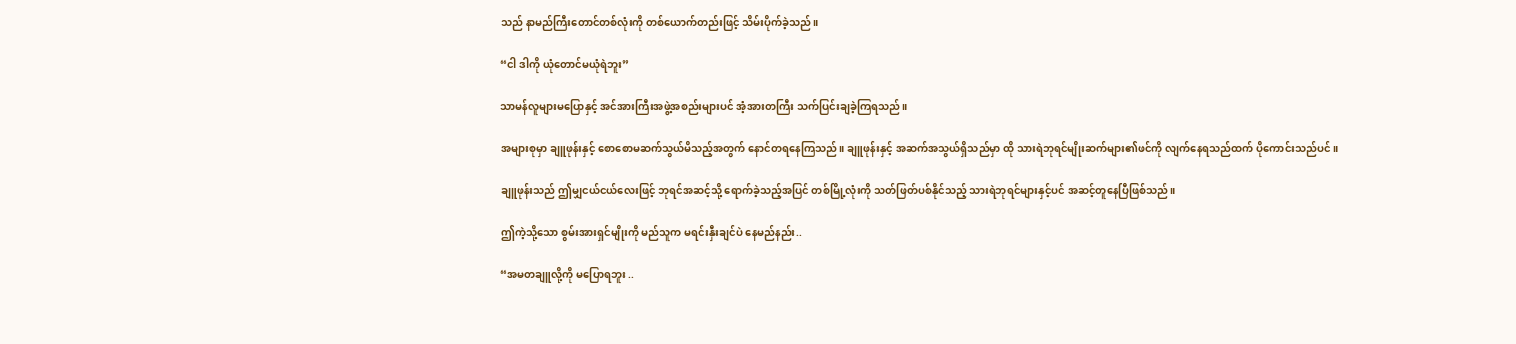သည် နာမည်ကြီးတောင်တစ်လုံးကို တစ်ယောက်တည်းဖြင့် သိမ်းပိုက်ခဲ့သည်။

“ငါ ဒါကို ယုံတောင်မယုံရဲဘူး”

သာမန်လူများမပြောနှင့် အင်အားကြီးအဖွဲ့အစည်းများပင် အံ့အားတကြီး သက်ပြင်းချခဲ့ကြရသည်။

အများစုမှာ ချူဖုန်းနှင့် စောစောမဆက်သွယ်မိသည့်အတွက် နောင်တရနေကြသည်။ ချူဖုန်းနှင့် အဆက်အသွယ်ရှိသည်မှာ ထို သားရဲဘုရင်မျိုးဆက်များ၏ဖင်ကို လျက်နေရသည်ထက် ပိုကောင်းသည်ပင်။

ချူဖုန်းသည် ဤမျှငယ်ငယ်လေးဖြင့် ဘုရင်အဆင့်သို့ ရောက်ခဲ့သည့်အပြင် တစ်မြို့လုံးကို သတ်ဖြတ်ပစ်နိုင်သည့် သားရဲဘုရင်များနှင့်ပင် အဆင့်တူနေပြီဖြစ်သည်။

ဤကဲ့သို့သော စွမ်းအားရှင်မျိုးကို မည်သူက မရင်းနှီးချင်ပဲ နေမည်နည်း..

“အမတချူလို့ကို မပြောရဘူး ..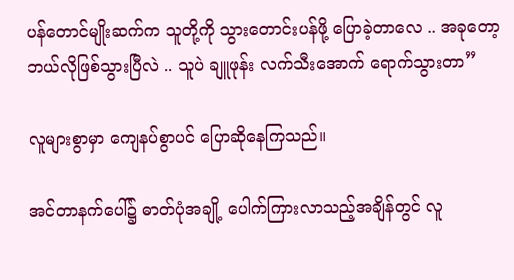ပန်တောင်မျိုးဆက်က သူတို့ကို သွားတောင်းပန်ဖို့ ပြောခဲ့တာလေ .. အခုတော့ ဘယ်လိုဖြစ်သွားပြီလဲ .. သူပဲ ချူဖုန်း လက်သီးအောက် ရောက်သွားတာ”

လူများစွာမှာ ကျေနပ်စွာပင် ပြောဆိုနေကြသည်။

အင်တာနက်ပေါ်၌ ဓာတ်ပုံအချို့ ပေါက်ကြားလာသည့်အချိန်တွင် လူ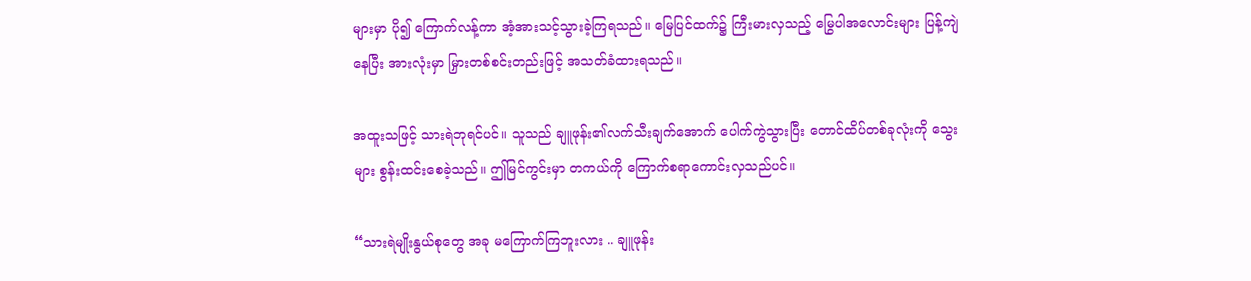များမှာ ပို၍ ကြောက်လန့်ကာ အံ့အားသင့်သွားခဲ့ကြရသည်။ မြေပြင်ထက်၌ ကြီးမားလှသည့် မြွေပါအလောင်းများ ပြန့်ကျဲနေပြီး အားလုံးမှာ မြှားတစ်စင်းတည်းဖြင့် အသတ်ခံထားရသည်။

အထူးသဖြင့် သားရဲဘုရင်ပင်။ သူသည် ချူဖုန်း၏လက်သီးချက်အောက် ပေါက်ကွဲသွားပြီး တောင်ထိပ်တစ်ခုလုံးကို သွေးများ စွန်းထင်းစေခဲ့သည်။ ဤမြင်ကွင်းမှာ တကယ်ကို ကြောက်စရာကောင်းလှသည်ပင်။

“သားရဲမျိုးနွယ်စုတွေ အခု မကြောက်ကြဘူးလား .. ချူဖုန်း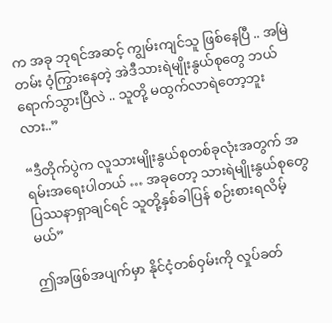က အခု ဘုရင်အဆင့် ကျွမ်းကျင်သူ ဖြစ်နေပြီ .. အမြဲတမ်း ဝံ့ကြွားနေတဲ့ အဲဒီသားရဲမျိုးနွယ်စုတွေ ဘယ်ရောက်သွားပြီလဲ .. သူတို့ မထွက်လာရဲတော့ဘူးလား..”

“ဒီတိုက်ပွဲက လူသားမျိုးနွယ်စုတစ်ခုလုံးအတွက် အရမ်းအရေးပါတယ် … အခုတော့ သားရဲမျိုးနွယ်စုတွေ ပြဿနာရှာချင်ရင် သူတို့နှစ်ခါပြန် စဉ်းစားရလိမ့်မယ်”

ဤအဖြစ်အပျက်မှာ နိုင်ငံ့တစ်ဝှမ်းကို လှုပ်ခတ်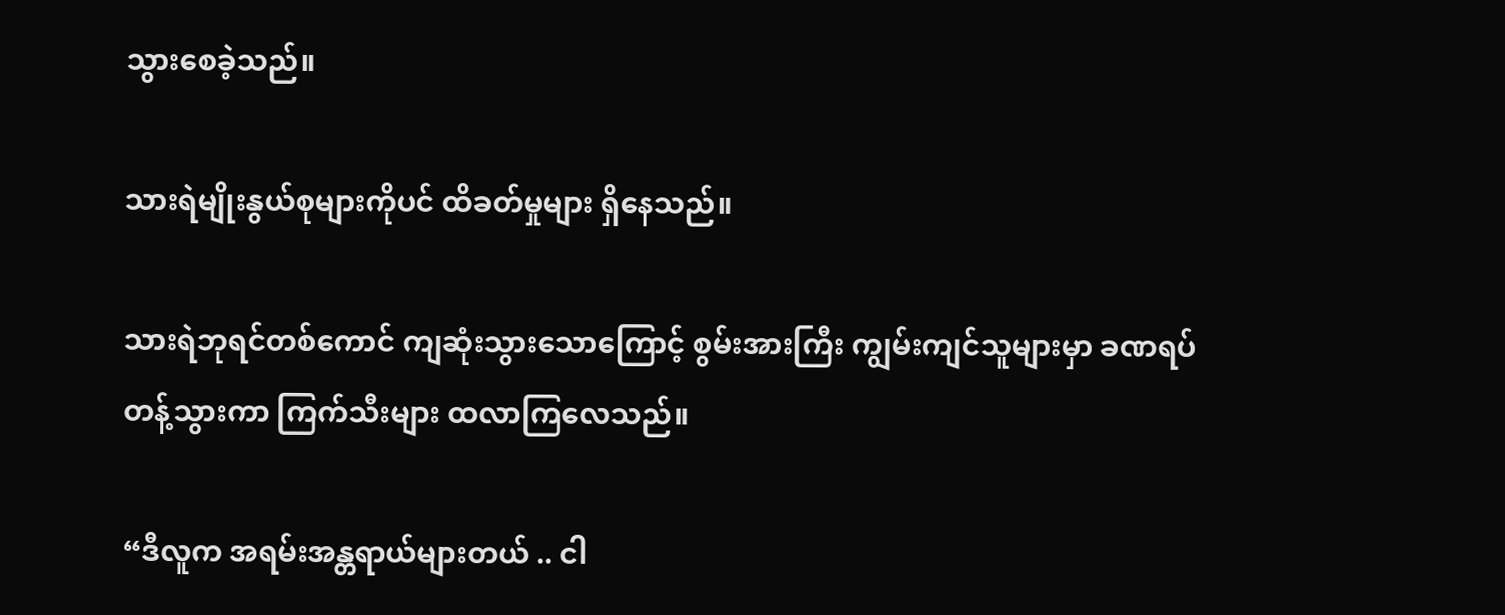သွားစေခဲ့သည်။

သားရဲမျိုးနွယ်စုများကိုပင် ထိခတ်မှုများ ရှိနေသည်။

သားရဲဘုရင်တစ်ကောင် ကျဆုံးသွားသောကြောင့် စွမ်းအားကြီး ကျွမ်းကျင်သူများမှာ ခဏရပ်တန့်သွားကာ ကြက်သီးများ ထလာကြလေသည်။

“ဒီလူက အရမ်းအန္တရာယ်များတယ် .. ငါ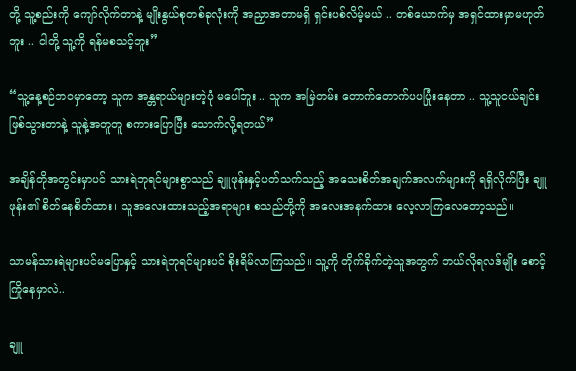တို့ သူ့စည်းကို ကျော်လိုက်တာနဲ့ မျိုးနွယ်စုတစ်ခုလုံးကို အညှာအတာမရှိ ရှင်းပစ်လိမ့်မယ် .. တစ်ယောက်မှ အရှင်ထားမှာမဟုတ်ဘူး .. ငါတို့ သူ့ကို ရန်မစသင့်ဘူး”

“သူ့နေ့စဉ်ဘဝမှာတော့ သူက အန္တရာယ်များတဲ့ပုံ မပေါ်ဘူး .. သူက အမြဲတမ်း တောက်တောက်ပပပြုံးနေတာ .. သူ့သူငယ်ချင်းဖြစ်သွားတာနဲ့ သူနဲ့အတူတူ စကားပြောပြီး သောက်လို့ရတယ်”

အချိန်တိုအတွင်းမှာပင် သားရဲဘုရင်များစွာသည် ချူဖုန်းနှင့်ပတ်သက်သည့် အသေးစိတ်အချက်အလက်များကို ရရှိလိုက်ပြီး ချူဖုန်း၏ စိတ်နေစိတ်ထား၊ သူအလေးထားသည့်အရာများ စသည်တို့ကို အလေးအနက်ထား လေ့လာကြလေတော့သည်။

သာမန်သားရဲများပင်မပြောနှင့် သားရဲဘုရင်များပင် စိုးရိမ်လာကြသည်။ သူ့ကို တိုက်ခိုက်တဲ့သူအတွက် ဘယ်လိုရလဒ်မျိုး စောင့်ကြိုနေမှာလဲ..

ချူ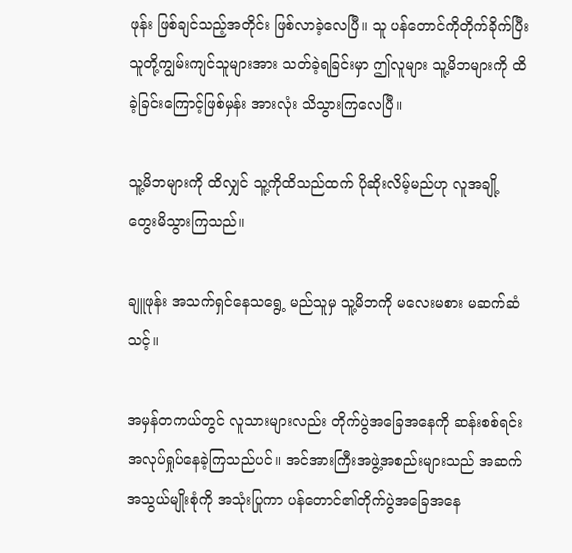ဖုန်း ဖြစ်ချင်သည့်အတိုင်း ဖြစ်လာခဲ့လေပြီ။ သူ ပန်တောင်ကိုတိုက်ခိုက်ပြီး သူတို့ကျွမ်းကျင်သူများအား သတ်ခဲ့ရခြင်းမှာ ဤလူများ သူ့မိဘများကို ထိခဲ့ခြင်းကြောင့်ဖြစ်မှန်း အားလုံး သိသွားကြလေပြီ။

သူ့မိဘများကို ထိလျှင် သူ့ကိုထိသည်ထက် ပိုဆိုးလိမ့်မည်ဟု လူအချို့ တွေးမိသွားကြသည်။

ချူဖုန်း အသက်ရှင်နေသရွေ့ မည်သူမှ သူ့မိဘကို မလေးမစား မဆက်ဆံသင့်။

အမှန်တကယ်တွင် လူသားများလည်း တိုက်ပွဲအခြေအနေကို ဆန်းစစ်ရင်း အလုပ်ရှုပ်နေခဲ့ကြသည်ပင်။ အင်အားကြီးအဖွဲ့အစည်းများသည် အဆက်အသွယ်မျိုးစုံကို အသုံးပြုကာ ပန်တောင်၏တိုက်ပွဲအခြေအနေ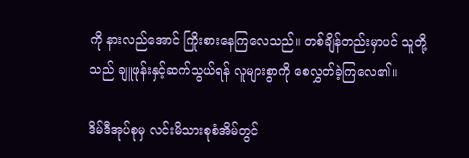ကို နားလည်အောင် ကြိုးစားနေကြလေသည်။ တစ်ချိန်တည်းမှာပင် သူတို့သည် ချူဖုန်းနှင့်ဆက်သွယ်ရန် လူများစွာကို စေလွှတ်ခဲ့ကြလေ၏။

ဒိမ်ဒီအုပ်စုမှ လင်းမိသားစုစံအိမ်တွင်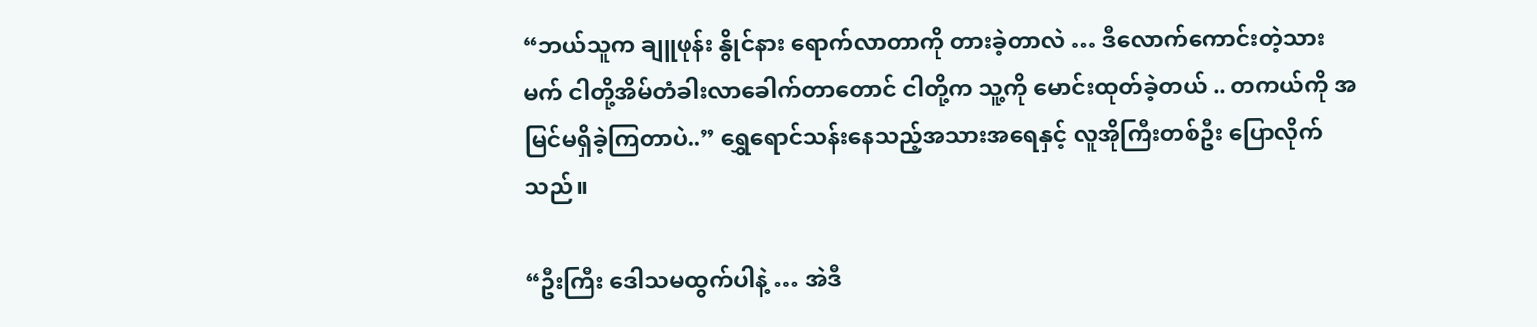“ဘယ်သူက ချူဖုန်း နွိုင်နား ရောက်လာတာကို တားခဲ့တာလဲ … ဒီလောက်ကောင်းတဲ့သားမက် ငါတို့အိမ်တံခါးလာခေါက်တာတောင် ငါတို့က သူ့ကို မောင်းထုတ်ခဲ့တယ် .. တကယ်ကို အမြင်မရှိခဲ့ကြတာပဲ..” ရွှေရောင်သန်းနေသည့်အသားအရေနှင့် လူအိုကြီးတစ်ဦး ပြောလိုက်သည်။

“ဦးကြီး ဒေါသမထွက်ပါနဲ့ … အဲဒီ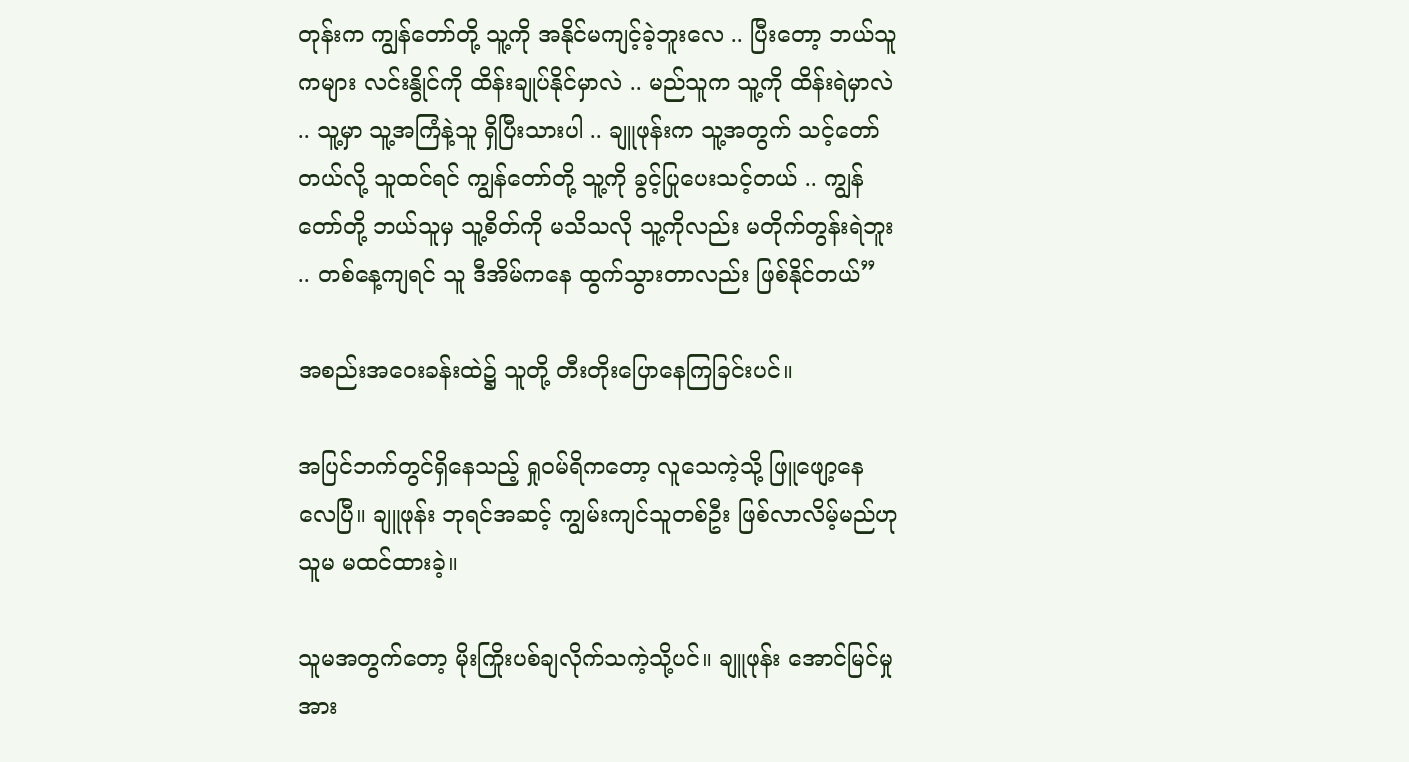တုန်းက ကျွန်တော်တို့ သူ့ကို အနိုင်မကျင့်ခဲ့ဘူးလေ .. ပြီးတော့ ဘယ်သူကများ လင်းနွိုင်ကို ထိန်းချုပ်နိုင်မှာလဲ .. မည်သူက သူ့ကို ထိန်းရဲမှာလဲ .. သူ့မှာ သူ့အကြံနဲ့သူ ရှိပြီးသားပါ .. ချူဖုန်းက သူ့အတွက် သင့်တော်တယ်လို့ သူထင်ရင် ကျွန်တော်တို့ သူ့ကို ခွင့်ပြုပေးသင့်တယ် .. ကျွန်တော်တို့ ဘယ်သူမှ သူ့စိတ်ကို မသိသလို သူ့ကိုလည်း မတိုက်တွန်းရဲဘူး .. တစ်နေ့ကျရင် သူ ဒီအိမ်ကနေ ထွက်သွားတာလည်း ဖြစ်နိုင်တယ်”

အစည်းအဝေးခန်းထဲ၌ သူတို့ တီးတိုးပြောနေကြခြင်းပင်။

အပြင်ဘက်တွင်ရှိနေသည့် ရှုဝမ်ရိကတော့ လူသေကဲ့သို့ ဖြူဖျော့နေလေပြီ။ ချူဖုန်း ဘုရင်အဆင့် ကျွမ်းကျင်သူတစ်ဦး ဖြစ်လာလိမ့်မည်ဟု သူမ မထင်ထားခဲ့။

သူမအတွက်တော့ မိုးကြိုးပစ်ချလိုက်သကဲ့သို့ပင်။ ချူဖုန်း အောင်မြင်မှုအား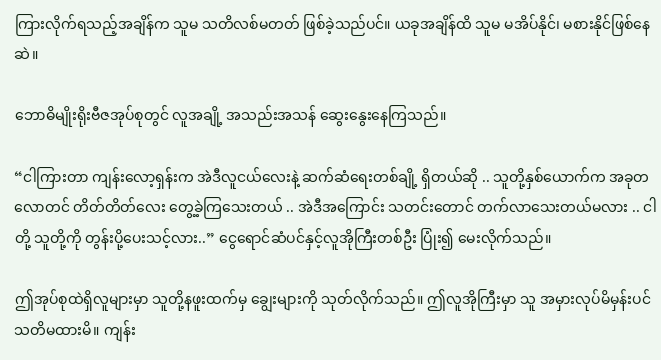ကြားလိုက်ရသည့်အချိန်က သူမ သတိလစ်မတတ် ဖြစ်ခဲ့သည်ပင်။ ယခုအချိန်ထိ သူမ မအိပ်နိုင်၊ မစားနိုင်ဖြစ်နေဆဲ။

ဘောဓိမျိုးရိုးဗီဇအုပ်စုတွင် လူအချို့ အသည်းအသန်‌ ဆွေးနွေးနေကြသည်။

“ငါကြားတာ ကျန်းလော့ရှန်းက အဲဒီလူငယ်လေးနဲ့ ဆက်ဆံရေးတစ်ချို့ ရှိတယ်ဆို .. သူတို့နှစ်ယောက်က အခုတလောတင် တိတ်တိတ်လေး တွေ့ခဲ့ကြသေးတယ် .. အဲဒီအကြောင်း သတင်းတောင် တက်လာသေးတယ်မလား .. ငါတို့ သူတို့ကို တွန်းပို့ပေးသင့်လား..” ငွေရောင်ဆံပင်နှင့်လူအိုကြီးတစ်ဦး ပြုံး၍ မေးလိုက်သည်။

ဤအုပ်စုထဲရှိလူများမှာ သူတို့နဖူးထက်မှ ချွေးများကို သုတ်လိုက်သည်။ ဤလူအိုကြီးမှာ သူ အမှားလုပ်မိမှန်းပင် သတိမထားမိ။ ကျန်း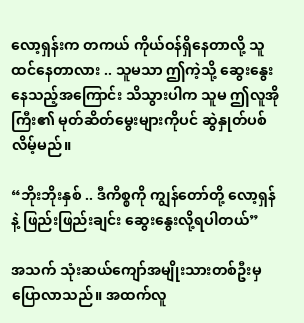လော့ရှန်းက တကယ် ကိုယ်ဝန်ရှိနေတာလို့ သူ ထင်နေတာလား .. သူမသာ ဤကဲ့သို့ ဆွေးနွေးနေသည့်အကြောင်း သိသွားပါက သူမ ဤလူအိုကြီး၏ မုတ်ဆိတ်မွေးများကိုပင် ဆွဲနှုတ်ပစ်လိမ့်မည်။

“ဘိုးဘိုးနှစ် .. ဒီကိစ္စကို ကျွန်တော်တို့ လော့ရှန်နဲ့ ဖြည်းဖြည်းချင်း ဆွေးနွေးလို့ရပါတယ်”

အသက် သုံးဆယ်ကျော်အမျိုးသားတစ်ဦးမှ ပြောလာသည်။ အထက်လူ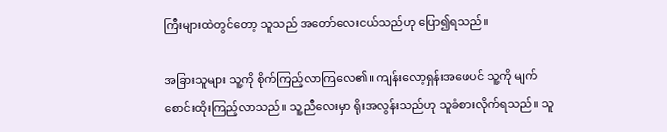ကြီးများထဲတွင်တော့ သူသည် အတော်လေးငယ်သည်ဟု ပြော၍ရသည်။

အခြားသူများ သူ့ကို စိုက်ကြည့်လာကြလေ၏။ ကျန်းလော့ရှန်းအဖေပင် သူ့ကို မျက်စောင်းထိုးကြည့်လာသည်။ သူ့ညီလေးမှာ ရိုးအလွန်းသည်ဟု သူခံစားလိုက်ရသည်။ သူ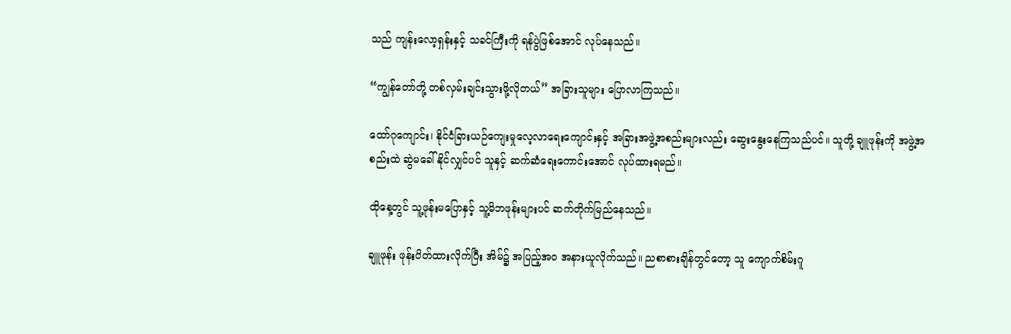သည် ကျန်းလော့ရှန်းနှင့် သခင်ကြီးကို ရန်ပွဲဖြစ်အောင် လုပ်နေသည်။

“ကျွန်တော်တို့ တစ်လှမ်းချင်းသွားဖို့လိုတယ်” အခြားသူများ ပြောလာကြသည်။

ထော်ဂုကျောင်း၊ နိုင်ငံခြားယဉ်ကျေးမှုလေ့လာရေးကျောင်းနှင့် အခြားအဖွဲ့အစည်းများလည်း ဆွေးနွေးနေကြသည်ပင်။ သူတို့ ချူဖုန်းကို အဖွဲ့အစည်းထဲ ဆွဲမခေါ်နိုင်လျှင်ပင် သူနှင့် ဆက်ဆံရေးကောင်းအောင် လုပ်ထားရမည်။

ထိုနေ့တွင် သူ့ဖုန်းမပြောနှင့် သူ့မိဘဖုန်းများပင် ဆက်တိုက်မြည်နေသည်။

ချူဖုန်း ဖုန်းပိတ်ထားလိုက်ပြီး အိမ်၌ အပြည့်အဝ အနားယူလိုက်သည်။ ညစာစားချိန်တွင်တော့ သူ ကျောက်စိမ်းဂူ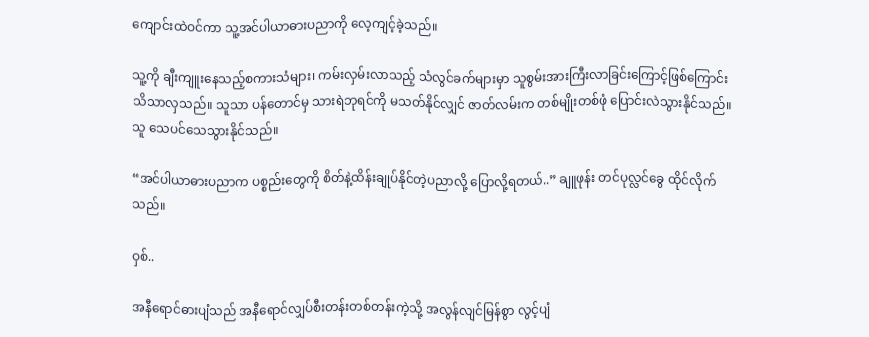ကျောင်းထဲဝင်ကာ သူ့အင်ပါယာဓားပညာကို လေ့ကျင့်ခဲ့သည်။

သူ့ကို ချီးကျူးနေသည့်စကားသံများ၊ ကမ်းလှမ်းလာသည့် သံလွင်ခက်များမှာ သူစွမ်းအားကြီးလာခြင်းကြောင့်ဖြစ်ကြောင်း သိသာလှသည်။ သူသာ ပန်တောင်မှ သားရဲဘုရင်ကို မသတ်နိုင်လျှင် ဇာတ်လမ်းက တစ်မျိုးတစ်ဖုံ ပြောင်းလဲသွားနိုင်သည်။ သူ သေပင်သေသွားနိုင်သည်။

“အင်ပါယာဓားပညာက ပစ္စည်းတွေကို စိတ်နဲ့ထိန်းချုပ်နိုင်တဲ့ပညာလို့ ပြောလို့ရတယ်..” ချူဖုန်း တင်ပုလ္လင်ခွေ ထိုင်လိုက်သည်။

ဝှစ်..

အနီရောင်ဓားပျံသည် အနီရောင်လျှပ်စီးတန်းတစ်တန်းကဲ့သို့ အလွန်လျင်မြန်စွာ လွင့်ပျံ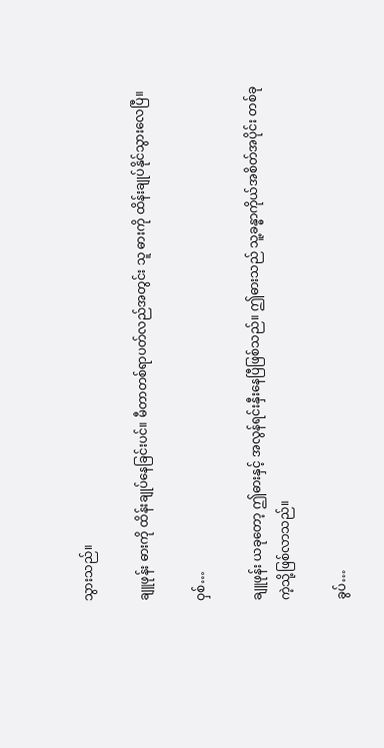သွားသည်။

ချူဖုန်း ဓားကို ထိန်းချုပ်နေခြင်းပင်။ မီတာတစ်ရာပတ်လည်အတွင်း သူ ဓားကို ထိန်းချုပ်နိုင်သွားလေပြီ။

ဝှစ်…

ချူဖုန်း ယခုတော့ ဤဓားနှင့် အလွန်ရင်းနှီးနေပြီဖြစ်သည်။ ဤဓားသည် သူ့ခန္ဓာကိုယ်အစိတ်အပိုင်း တစ်ခုကဲ့သို့ဖြစ်လာသည်။

ခွပ်…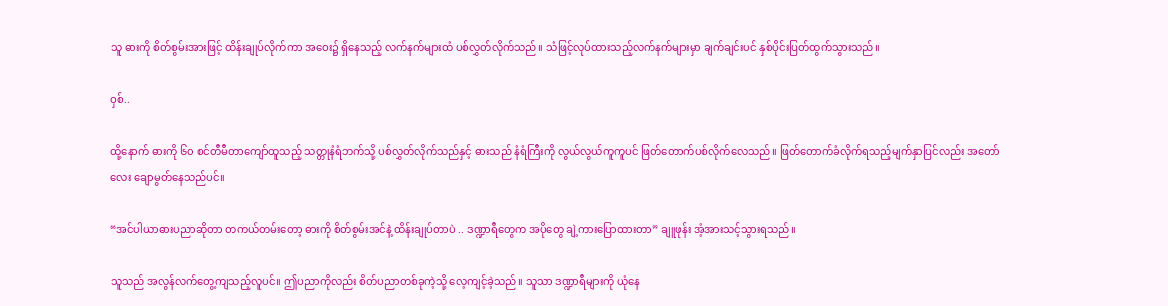သူ ဓားကို စိတ်စွမ်းအားဖြင့် ထိန်းချုပ်လိုက်ကာ အဝေး၌ ရှိနေသည့် လက်နက်များထံ ပစ်လွှတ်လိုက်သည်။ သံဖြင့်လုပ်ထားသည့်လက်နက်များမှာ ချက်ချင်းပင် နှစ်ပိုင်းပြတ်ထွက်သွားသည်။

ဝှစ်..

ထို့နောက် ဓားကို ၆၀ စင်တီမီတာကျော်ထူသည့် သတ္တုနံရံဘက်သို့ ပစ်လွှတ်လိုက်သည်နှင့် ဓားသည် နံရံကြီးကို လွယ်လွယ်ကူကူပင် ဖြတ်တောက်ပစ်လိုက်လေသည်။ ဖြတ်တောက်ခံလိုက်ရသည့်မျက်နှာပြင်လည်း အတော်လေး ချောမွတ်နေသည်ပင်။

“အင်ပါယာဓားပညာဆိုတာ တကယ်တမ်းတော့ ဓားကို စိတ်စွမ်းအင်နဲ့ ထိန်းချုပ်တာပဲ .. ဒဏ္ဍာရီတွေက အပိုတွေ ချဲ့ကားပြောထားတာ” ချူဖုန်း အံ့အားသင့်သွားရသည်။

သူသည် အလွန်လက်တွေ့ကျသည့်လူပင်။ ဤပညာကိုလည်း စိတ်ပညာတစ်ခုကဲ့သို့ လေ့ကျင့်ခဲ့သည်။ သူသာ ဒဏ္ဍာရီများကို ယုံနေ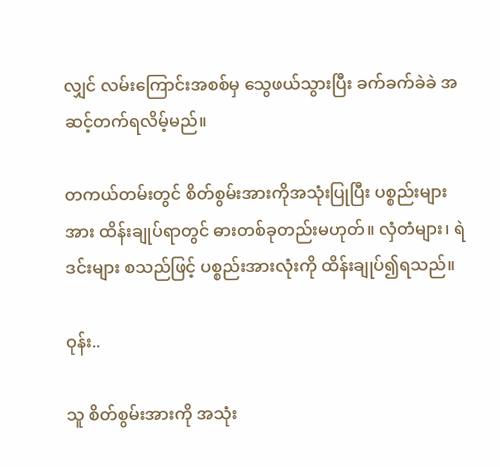လျှင် လမ်းကြောင်းအစစ်မှ သွေဖယ်သွားပြီး ခက်ခက်ခဲခဲ အဆင့်တက်ရလိမ့်မည်။

တကယ်တမ်းတွင် စိတ်စွမ်းအားကိုအသုံးပြုပြီး ပစ္စည်းများအား ထိန်းချုပ်ရာတွင် ဓားတစ်ခုတည်းမဟုတ်။ လှံတံများ၊ ရဲဒင်းများ စသည်ဖြင့် ပစ္စည်းအားလုံးကို ထိန်းချုပ်၍ရသည်။

ဝုန်း..

သူ စိတ်စွမ်းအားကို အသုံး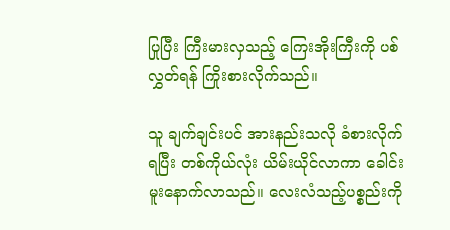ပြုပြီး ကြီးမားလှသည့် ကြေးအိုးကြီးကို ပစ်လွှတ်ရန် ကြိုးစားလိုက်သည်။

သူ ချက်ချင်းပင် အားနည်းသလို ခံစားလိုက်ရပြီး တစ်ကိုယ်လုံး ယိမ်းယိုင်လာကာ ခေါင်းမူးနောက်လာသည်။ လေးလံသည့်ပစ္စည်းကို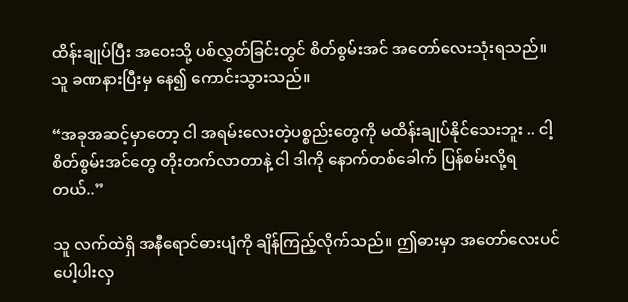ထိန်းချုပ်ပြီး အဝေးသို့ ပစ်လွှတ်ခြင်းတွင် စိတ်စွမ်းအင် အတော်လေးသုံးရသည်။ သူ ခဏနားပြီးမှ နေ၍ ကောင်းသွားသည်။

“အခုအဆင့်မှာတော့ ငါ အရမ်းလေးတဲ့ပစ္စည်းတွေကို မထိန်းချုပ်နိုင်သေးဘူး .. ငါ့စိတ်စွမ်းအင်တွေ တိုးတက်လာတာနဲ့ ငါ ဒါကို နောက်တစ်ခေါက် ပြန်စမ်းလို့ရတယ်..”

သူ လက်ထဲရှိ အနီရောင်ဓားပျံကို ချိန်ကြည့်လိုက်သည်။ ဤဓားမှာ အတော်လေးပင် ပေါ့ပါးလှ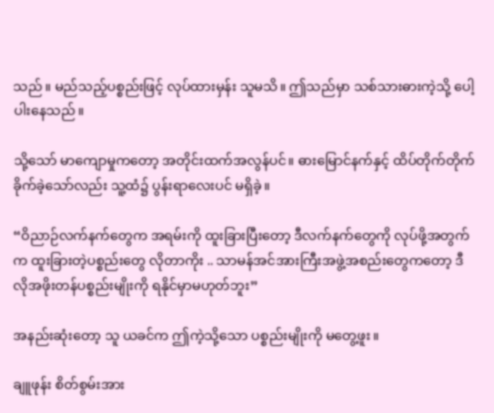သည်။ မည်သည့်ပစ္စည်းဖြင့် လုပ်ထားမှန်း သူမသိ။ ဤသည်မှာ သစ်သားဓားကဲ့သို့ ပေါ့ပါးနေသည်။

သို့သော် မာကျောမှုကတော့ အတိုင်းထက်အလွန်ပင်။ ဓားမြောင်နက်နှင့် ထိပ်တိုက်တိုက်ခိုက်ခဲ့သော်လည်း သူ့ထံ၌ ပွန်းရာလေးပင် မရှိခဲ့။

“ဝိညာဉ်လက်နက်တွေက အရမ်းကို ထူးခြားပြီးတော့ ဒီလက်နက်တွေကို လုပ်ဖို့အတွက်က ထူးခြားတဲ့ပစ္စည်းတွေ လိုတာကိုး .. သာမန်အင်အားကြီးအဖွဲ့အစည်းတွေကတော့ ဒီလိုအဖိုးတန်ပစ္စည်းမျိုးကို ရနိုင်မှာမဟုတ်ဘူး”

အနည်းဆုံးတော့ သူ ယခင်က ဤကဲ့သို့သော ပစ္စည်းမျိုးကို မတွေ့ဖူး။

ချူဖုန်း စိတ်စွမ်းအား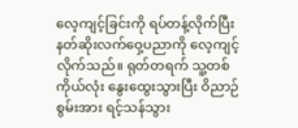လေ့ကျင့်ခြင်းကို ရပ်တန့်လိုက်ပြီး နတ်ဆိုးလက်ဝှေ့ပညာကို လေ့ကျင့်လိုက်သည်။ ရုတ်တရက် သူ့တစ်ကိုယ်လုံး နွေးထွေးသွားပြီး ဝိညာဉ်စွမ်းအား ရင့်သန်သွား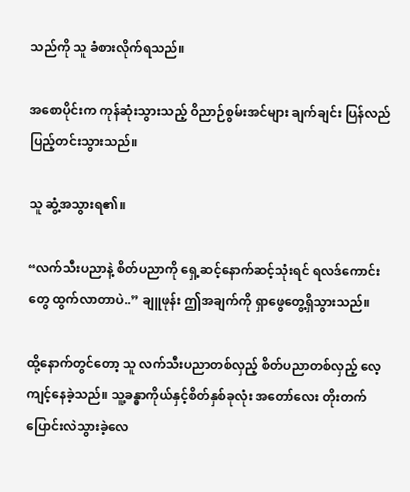သည်ကို သူ ခံစားလိုက်ရသည်။

အစောပိုင်းက ကုန်ဆုံးသွားသည့် ဝိညာဉ်စွမ်းအင်များ ချက်ချင်း ပြန်လည်ပြည့်တင်းသွားသည်။

သူ ဆွံ့အသွားရ၏။

“လက်သီးပညာနဲ့ စိတ်ပညာကို ရှေ့ဆင့်နောက်ဆင့်သုံးရင် ရလဒ်ကောင်းတွေ ထွက်လာတာပဲ..” ချူဖုန်း ဤအချက်ကို ရှာဖွေတွေ့ရှိသွားသည်။

ထို့နောက်တွင်တော့ သူ လက်သီးပညာတစ်လှည့် စိတ်ပညာတစ်လှည့် လေ့ကျင့်နေခဲ့သည်။ သူ့ခန္ဓာကိုယ်နှင့်စိတ်နှစ်ခုလုံး အတော်လေး တိုးတက်ပြောင်းလဲသွားခဲ့လေ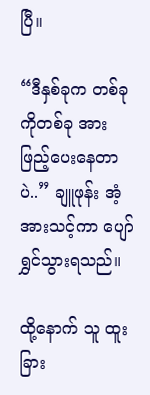ပြီ။

“ဒီနှစ်ခုက တစ်ခုကိုတစ်ခု အားဖြည့်ပေးနေတာပဲ..” ချူဖုန်း အံ့အားသင့်ကာ ပျော်ရွှင်သွားရသည်။

ထို့နောက် သူ ထူးခြား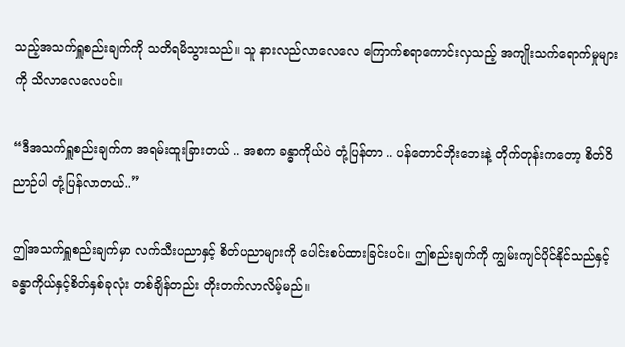သည့်အသက်ရှူစည်းချက်ကို သတိရမိသွားသည်။ သူ နားလည်လာလေလေ ကြောက်စရာကောင်းလှသည့် အကျိုးသက်ရောက်မှုများကို သိလာလေလေပင်။

“ဒီအသက်ရှူစည်းချက်က အရမ်းထူးခြားတယ် .. အစက ခန္ဓာကိုယ်ပဲ တုံ့ပြန်တာ .. ပန်တောင်ဘိုးဘေးနဲ့ တိုက်တုန်းကတော့ စိတ်ဝိညာဉ်ပါ တုံ့ပြန်လာတယ်..”

ဤအသက်ရှူစည်းချက်မှာ လက်သီးပညာနှင့် စိတ်ပညာများကို ပေါင်းစပ်ထားခြင်းပင်။ ဤစည်းချက်ကို ကျွမ်းကျင်ပိုင်နိုင်သည်နှင့် ခန္ဓာကိုယ်နှင့်စိတ်နှစ်ခုလုံး တစ်ချိန်တည်း တိုးတက်လာလိမ့်မည်။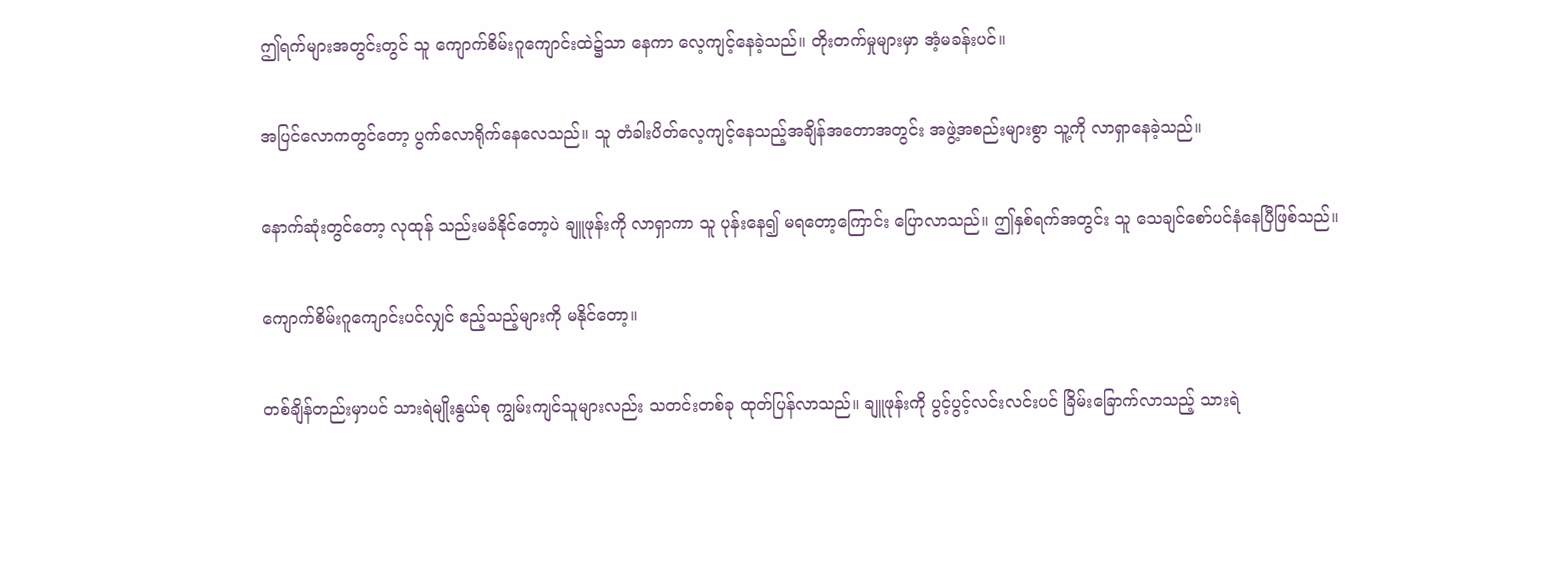ဤရက်များအတွင်းတွင် သူ ကျောက်စိမ်းဂူကျောင်းထဲ၌သာ နေကာ လေ့ကျင့်နေခဲ့သည်။ တိုးတက်မှုများမှာ အံ့မခန်းပင်။

အပြင်လောကတွင်တော့ ပွက်လောရိုက်နေလေသည်။ သူ တံခါးပိတ်လေ့ကျင့်နေသည့်အချိန်အတောအတွင်း အဖွဲ့အစည်းများစွာ သူ့ကို လာရှာနေခဲ့သည်။

နောက်ဆုံးတွင်တော့ လုထုန် သည်းမခံနိုင်တော့ပဲ ချူဖုန်းကို လာရှာကာ သူ ပုန်းနေ၍ မရတော့ကြောင်း ပြောလာသည်။ ဤနှစ်ရက်အတွင်း သူ သေချင်စော်ပင်နံနေပြီဖြစ်သည်။

ကျောက်စိမ်းဂူကျောင်းပင်လျှင် ဧည့်သည့်များကို မနိုင်တော့။

တစ်ချိန်တည်းမှာပင် သားရဲမျိုးနွယ်စု ကျွမ်းကျင်သူများလည်း သတင်းတစ်ခု ထုတ်ပြန်လာသည်။ ချူဖုန်းကို ပွင့်ပွင့်လင်းလင်းပင် ခြိမ်းခြောက်လာသည့် သားရဲ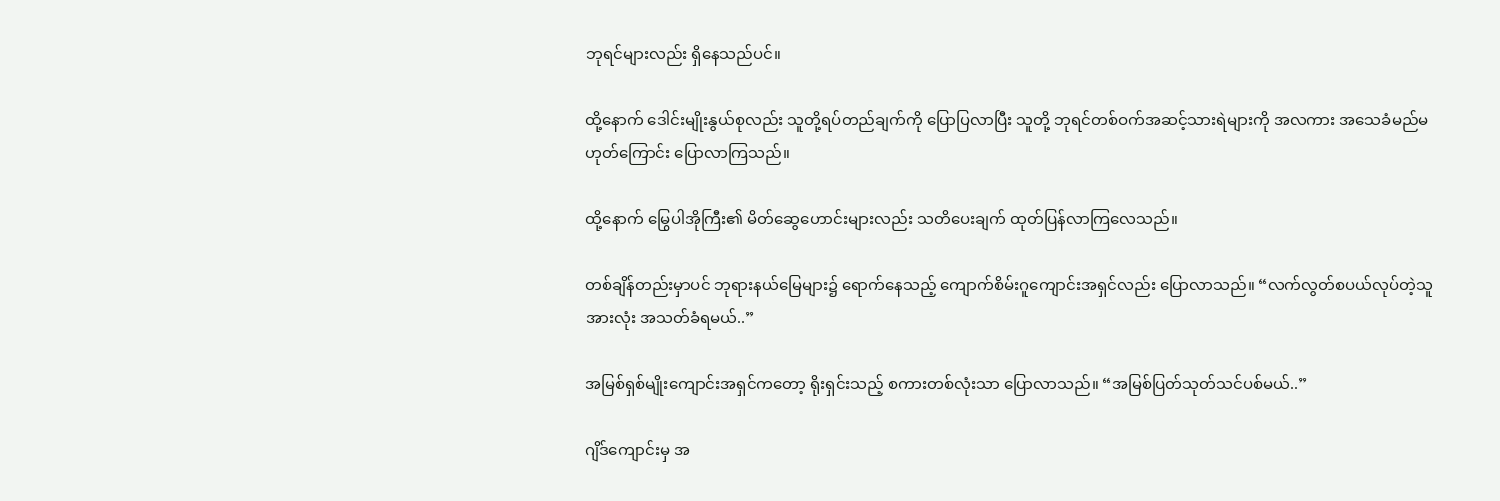ဘုရင်များလည်း ရှိနေသည်ပင်။

ထို့နောက် ဒေါင်းမျိုးနွယ်စုလည်း သူတို့ရပ်တည်ချက်ကို ပြောပြလာပြီး သူတို့ ဘုရင်တစ်ဝက်အဆင့်သားရဲများကို အလကား အသေခံမည်မဟုတ်ကြောင်း ပြောလာကြသည်။

ထို့နောက် မြွေပါအိုကြီး၏ မိတ်ဆွေဟောင်းများလည်း သတိပေးချက် ထုတ်ပြန်လာကြလေသည်။

တစ်ချိန်တည်းမှာပင် ဘုရားနယ်မြေများ၌ ရောက်နေသည့် ကျောက်စိမ်းဂူကျောင်းအရှင်လည်း ပြောလာသည်။ “လက်လွတ်စပယ်လုပ်တဲ့သူအားလုံး အသတ်ခံရမယ်..”

အမြစ်ရှစ်မျိုးကျောင်းအရှင်ကတော့ ရိုးရှင်းသည့် စကားတစ်လုံးသာ ပြောလာသည်။ “အမြစ်ပြတ်သုတ်သင်ပစ်မယ်..”

ဂျိဒ်ကျောင်းမှ အ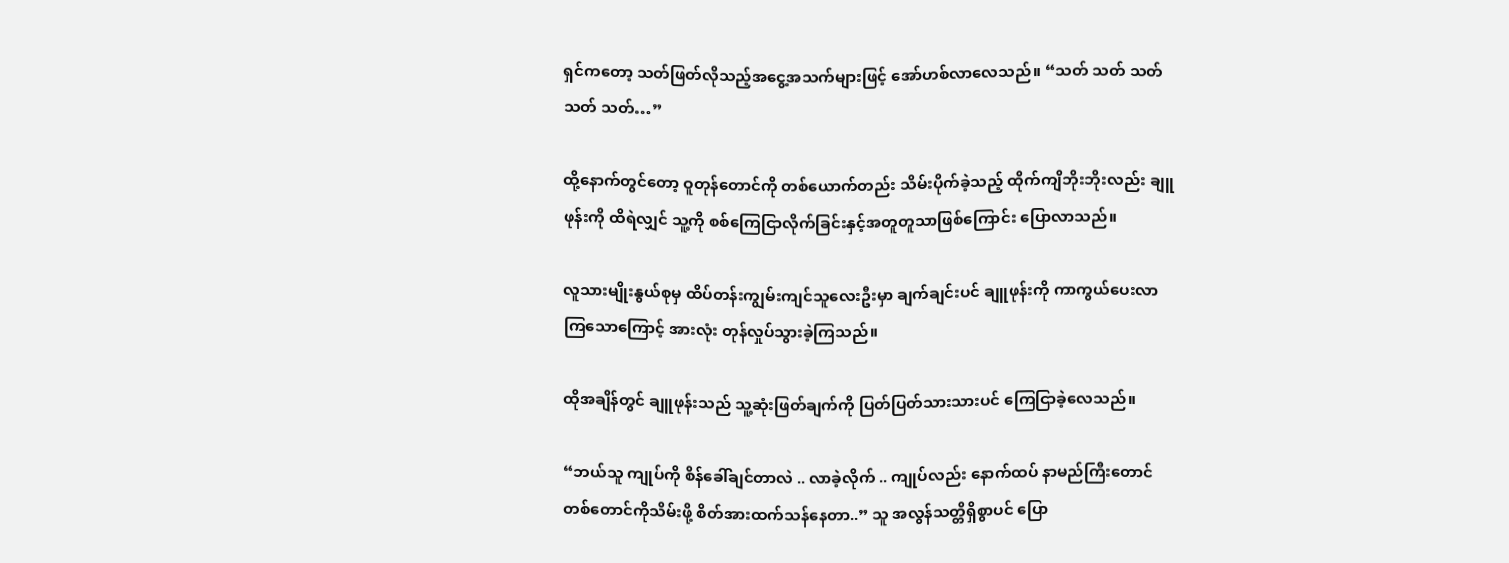ရှင်ကတော့ သတ်ဖြတ်လိုသည့်အငွေ့အသက်များဖြင့် အော်ဟစ်လာလေသည်။ “သတ် သတ် သတ် သတ် သတ်…”

ထို့နောက်တွင်တော့ ဝူတုန်တောင်ကို တစ်ယောက်တည်း သိမ်းပိုက်ခဲ့သည့် ထိုက်ကျိဘိုးဘိုးလည်း ချူဖုန်းကို ထိရဲလျှင် သူ့ကို စစ်ကြေငြာလိုက်ခြင်းနှင့်အတူတူသာဖြစ်ကြောင်း ပြောလာသည်။

လူသားမျိုးနွယ်စုမှ ထိပ်တန်းကျွမ်းကျင်သူလေးဦးမှာ ချက်ချင်းပင် ချူဖုန်းကို ကာကွယ်ပေးလာကြ‌သောကြောင့် အားလုံး တုန်လှုပ်သွားခဲ့ကြသည်။

ထိုအချိန်တွင် ချူဖုန်းသည် သူ့ဆုံးဖြတ်ချက်ကို ပြတ်ပြတ်သားသားပင် ကြေငြာခဲ့လေသည်။

“ဘယ်သူ ကျုပ်ကို စိန်ခေါ်ချင်တာလဲ .. လာခဲ့လိုက် .. ကျုပ်လည်း နောက်ထပ် နာမည်ကြီးတောင်တစ်တောင်ကိုသိမ်းဖို့ စိတ်အားထက်သန်နေတာ..” သူ အလွန်သတ္တိရှိစွာပင် ပြော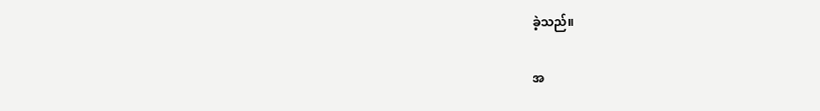ခဲ့သည်။

အ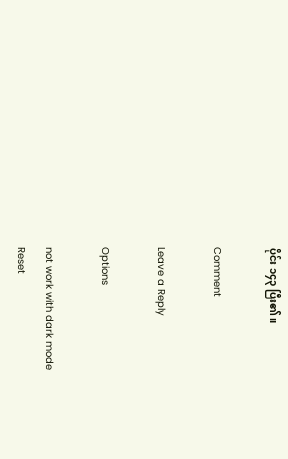ပိုင်း ၁၄၃ ပြီး၏။

Comment

Leave a Reply

Options

not work with dark mode
Reset